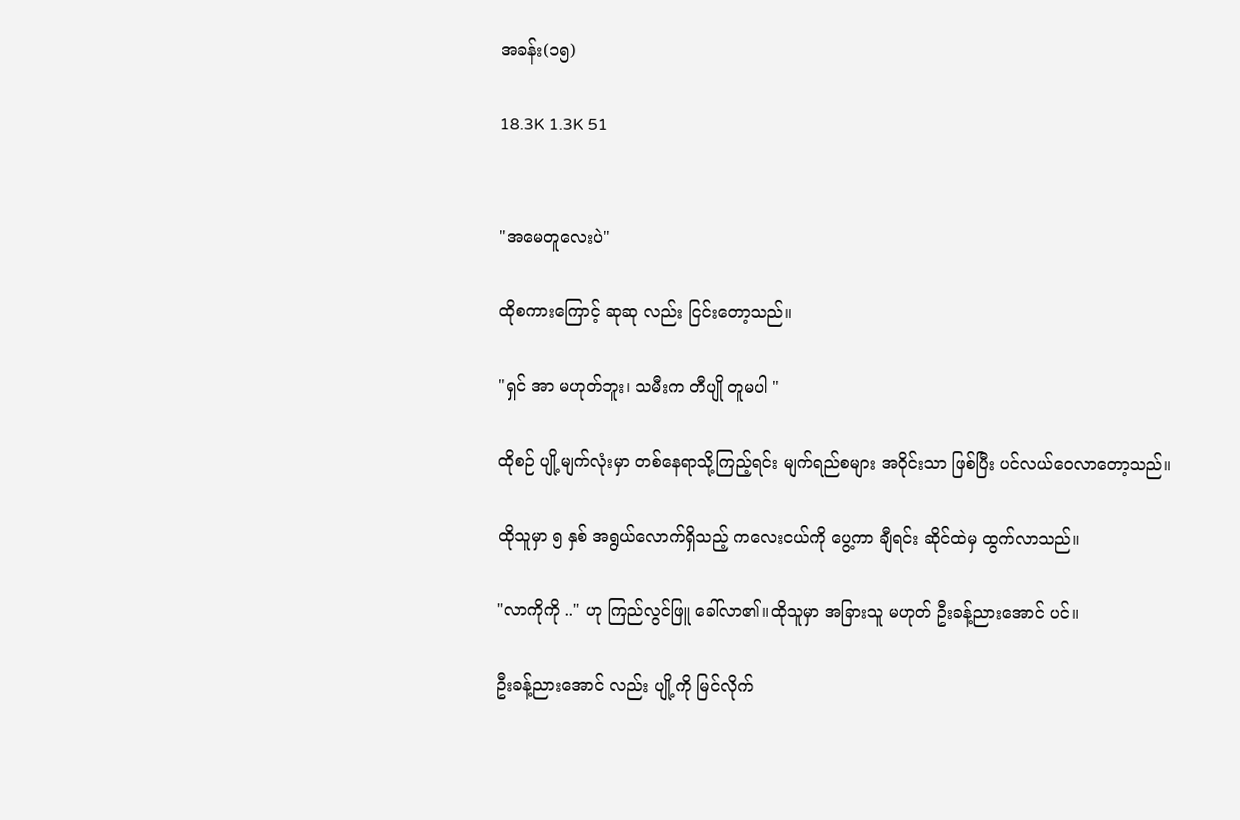အခန်း(၁၅)

18.3K 1.3K 51


"အမေတူလေးပဲ"

ထိုစကားကြောင့် ဆုဆု လည်း ငြင်းတော့သည်။

"ရှင် အာ မဟုတ်ဘူး၊ သမီးက တီပျို တူမပါ "

ထိုစဉ် ပျို့မျက်လုံးမှာ တစ်နေရာသို့ကြည့်ရင်း မျက်ရည်စများ အဝိုင်းသာ ဖြစ်ပြီး ပင်လယ်ဝေလာတော့သည်။

ထိုသူမှာ ၅ နှစ် အရွယ်လောက်ရှိသည့် ကလေးငယ်ကို ပွေ့ကာ ချီရင်း ဆိုင်ထဲမှ ထွက်လာသည်။

"လာကိုကို .." ဟု ကြည်လွင်ဖြူ ခေါ်လာ၏။ထိုသူမှာ အခြားသူ မဟုတ် ဦးခန့်ညားအောင် ပင်။

ဦးခန့်ညားအောင် လည်း ပျို့ကို မြင်လိုက်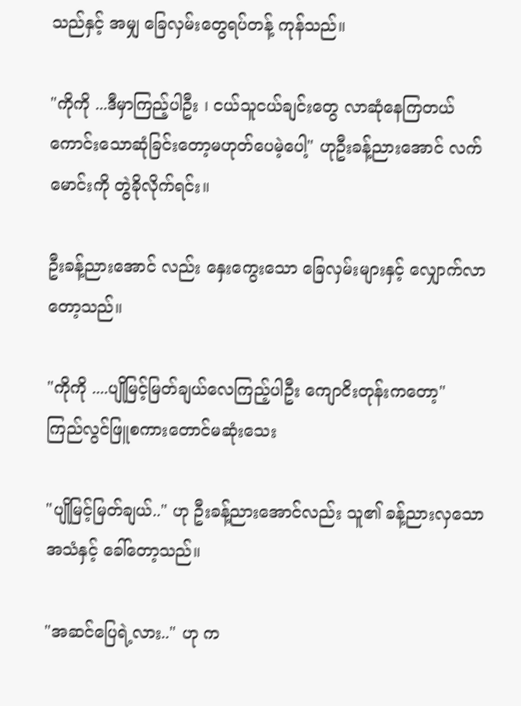သည်နှင့် အမျှ ခြေလှမ်းတွေရပ်တန့် ကုန်သည်။

"ကိုကို ...ဒီမှာကြည့်ပါဦး ၊ ငယ်သူငယ်ချင်းတွေ လာဆုံနေကြတယ် ကောင်းသောဆုံခြင်းတော့မဟုတ်ပေမဲ့ပေါ့" ဟုဦးခန့်ညားအောင် လက်မောင်းကို တွဲခိုလိုက်ရင်း။

ဦးခန့်ညားအောင် လည်း နှေးကွေးသော ခြေလှမ်းများနှင့် လျှောက်လာတော့သည်။

"ကိုကို ....ပျိုမြင့်မြတ်ချယ်လေကြည့်ပါဦး ကျောငိးတုန်းကတော့" ကြည်လွင်ဖြူစကားတောင်မဆုံးသေး

"ပျိုမြင့်မြတ်ချယ်.." ဟု ဦးခန့်ညားအောင်လည်း သူ၏ ခန့်ညားလှသော အသံနှင့် ခေါ်တော့သည်။

"အဆင်ပြေရဲ့လား.." ဟု က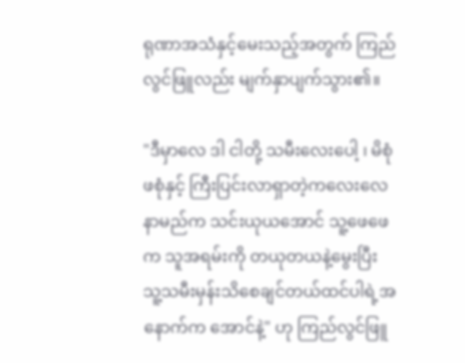ရုဏာအသံနှင့်မေးသည့်အတွက် ကြည်လွင်ဖြူလည်း မျက်နှာပျက်သွား၏။

"ဒီမှာလေ ဒါ ငါတို့ သမီးလေးပေါ့ ၊ မိစုံဖစုံနှင့် ကြီးပြင်းလာရှာတဲ့ကလေးလေ နာမည်က သင်းယုယအောင် သူ့ဖေဖေက သူအရမ်းကို တယုတယနဲ့မွေးပြီး သူ့သမီးမှန်းသိစေချင်တယ်ထင်ပါရဲ့အနောက်က အောင်နဲ့" ဟု ကြည်လွင်ဖြူ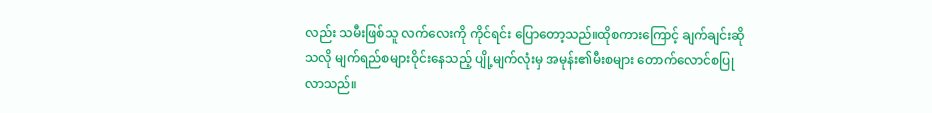လည်း သမီးဖြစ်သူ လက်လေးကို ကိုင်ရင်း ပြောတော့သည်။ထိုစကားကြောင့် ချက်ချင်းဆိုသလို မျက်ရည်စများဝိုင်းနေသည့် ပျို့မျက်လုံးမှ အမုန်း၏မီးစများ တောက်လောင်စပြုလာသည်။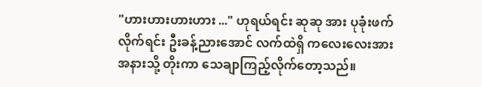"ဟားဟားဟားဟား ..." ဟုရယ်ရင်း ဆုဆု အား ပုခုံးဖက်လိုက်ရင်း ဦးခန့်ညားအောင် လက်ထဲရှိ ကလေးလေးအား အနားသို့ တိုးကာ သေချာကြည့်လိုက်တော့သည်။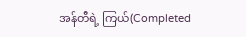အန်တီရဲ့ ကြယ်(Completed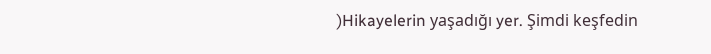)Hikayelerin yaşadığı yer. Şimdi keşfedin